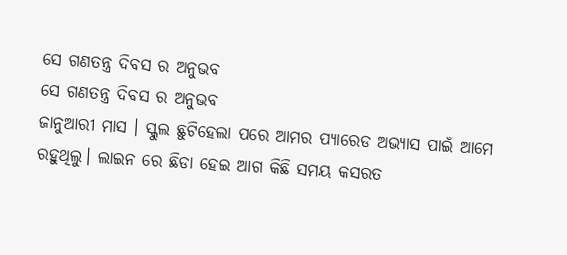ସେ ଗଣତନ୍ତ୍ର ଦିବସ ର ଅନୁଭବ
ସେ ଗଣତନ୍ତ୍ର ଦିବସ ର ଅନୁଭବ
ଜାନୁଆରୀ ମାସ । ସ୍କୁଲ ଛୁଟିହେଲା ପରେ ଆମର ପ୍ୟାରେଡ ଅଭ୍ୟାସ ପାଇଁ ଆମେ ରହୁଥିଲୁ। ଲାଇନ ରେ ଛିଡା ହେଇ ଆଗ କିଛି ସମୟ କସରତ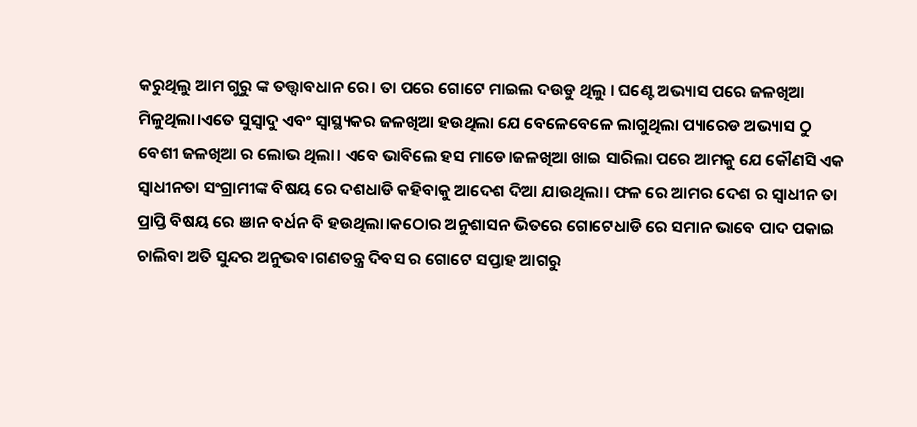କରୁଥିଲୁ ଆମ ଗୁରୁ ଙ୍କ ତତ୍ତ୍ଵାବଧାନ ରେ। ତା ପରେ ଗୋଟେ ମାଇଲ ଦଉଡୁ ଥିଲୁ । ଘଣ୍ଟେ ଅଭ୍ୟାସ ପରେ ଜଳଖିଆ ମିଳୁଥିଲା।ଏତେ ସୁସ୍ବାଦୁ ଏବଂ ସ୍ୱାସ୍ଥ୍ୟକର ଜଳଖିଆ ହଉଥିଲା ଯେ ବେଳେବେଳେ ଲାଗୁଥିଲା ପ୍ୟାରେଡ ଅଭ୍ୟାସ ଠୁ ବେଶୀ ଜଳଖିଆ ର ଲୋଭ ଥିଲା। ଏବେ ଭାବିଲେ ହସ ମାଡେ।ଜଳଖିଆ ଖାଇ ସାରିଲା ପରେ ଆମକୁ ଯେ କୌଣସି ଏକ ସ୍ବାଧୀନତା ସଂଗ୍ରାମୀଙ୍କ ବିଷୟ ରେ ଦଶଧାଡି କହିବାକୁ ଆଦେଶ ଦିଆ ଯାଉଥିଲା। ଫଳ ରେ ଆମର ଦେଶ ର ସ୍ବାଧୀନ ତା ପ୍ରାପ୍ତି ବିଷୟ ରେ ଞାନ ବର୍ଧନ ବି ହଉଥିଲା।କଠୋର ଅନୁଶାସନ ଭିତରେ ଗୋଟେଧାଡି ରେ ସମାନ ଭାବେ ପାଦ ପକାଇ ଚାଲିବା ଅତି ସୁନ୍ଦର ଅନୁଭବ।ଗଣତନ୍ତ୍ର ଦିବସ ର ଗୋଟେ ସପ୍ତାହ ଆଗରୁ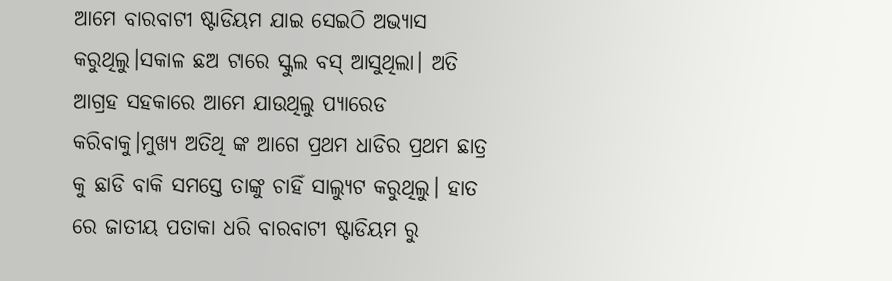ଆମେ ବାରବାଟୀ ଷ୍ଟାଡିୟମ ଯାଇ ସେଇଠି ଅଭ୍ୟାସ କରୁଥିଲୁ।ସକାଳ ଛଅ ଟାରେ ସ୍କୁଲ ବସ୍ ଆସୁଥିଲା। ଅତି ଆଗ୍ରହ ସହକାରେ ଆମେ ଯାଉଥିଲୁ ପ୍ୟାରେଡ କରିବାକୁ।ମୁଖ୍ଯ ଅତିଥି ଙ୍କ ଆଗେ ପ୍ରଥମ ଧାଡିର ପ୍ରଥମ ଛାତ୍ର କୁ ଛାଡି ବାକି ସମସ୍ତେ ତାଙ୍କୁ ଚାହିଁ ସାଲ୍ୟୁଟ କରୁଥିଲୁ। ହାତ ରେ ଜାତୀୟ ପତାକା ଧରି ବାରବାଟୀ ଷ୍ଟାଡିୟମ ରୁ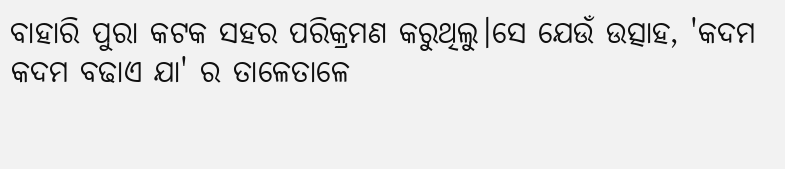ବାହାରି ପୁରା କଟକ ସହର ପରିକ୍ରମଣ କରୁଥିଲୁ।ସେ ଯେଉଁ ଉତ୍ସାହ, 'କଦମ କଦମ ବଢାଏ ଯା' ର ତାଳେତାଳେ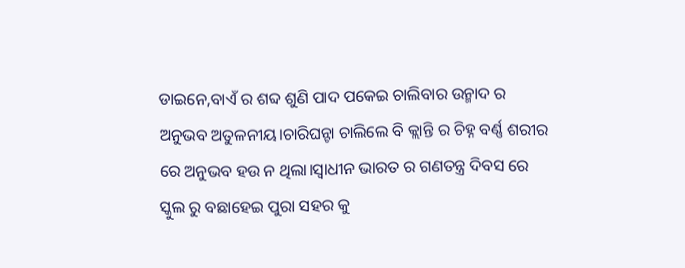ଡାଇନେ,ବାଏଁ ର ଶବ୍ଦ ଶୁଣି ପାଦ ପକେଇ ଚାଲିବାର ଉନ୍ମାଦ ର ଅନୁଭବ ଅତୁଳନୀୟ।ଚାରିଘନ୍ଟା ଚାଲିଲେ ବି କ୍ଲାନ୍ତି ର ଚିହ୍ନ ବର୍ଣ୍ଣ ଶରୀର ରେ ଅନୁଭବ ହଉ ନ ଥିଲା।ସ୍ବାଧୀନ ଭାରତ ର ଗଣତନ୍ତ୍ର ଦିବସ ରେ ସ୍କୁଲ ରୁ ବଛାହେଇ ପୁରା ସହର କୁ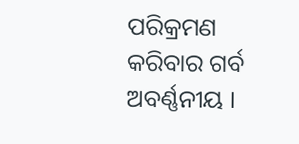ପରିକ୍ରମଣ କରିବାର ଗର୍ବ ଅବର୍ଣ୍ଣନୀୟ ।